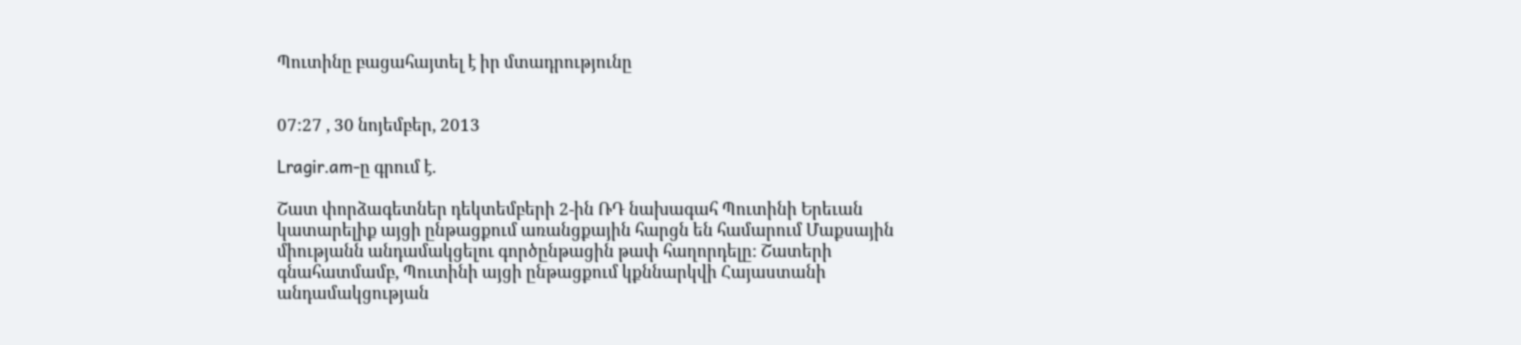Պուտինը բացահայտել է իր մտադրությունը


07:27 , 30 նոյեմբեր, 2013

Lragir.am-ը գրում է.

Շատ փորձագետներ դեկտեմբերի 2-ին ՌԴ նախագահ Պուտինի Երեւան կատարելիք այցի ընթացքում առանցքային հարցն են համարում Մաքսային միությանն անդամակցելու գործընթացին թափ հաղորդելը: Շատերի գնահատմամբ, Պուտինի այցի ընթացքում կքննարկվի Հայաստանի անդամակցության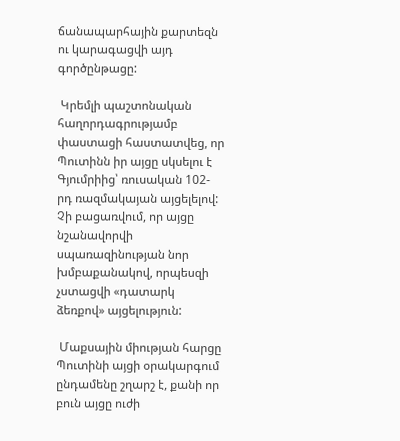ճանապարհային քարտեզն ու կարագացվի այդ գործընթացը:

 Կրեմլի պաշտոնական հաղորդագրությամբ փաստացի հաստատվեց, որ Պուտինն իր այցը սկսելու է Գյումրիից՝ ռուսական 102-րդ ռազմակայան այցելելով: Չի բացառվում, որ այցը նշանավորվի սպառազինության նոր խմբաքանակով, որպեսզի չստացվի «դատարկ ձեռքով» այցելություն:

 Մաքսային միության հարցը Պուտինի այցի օրակարգում ընդամենը շղարշ է, քանի որ բուն այցը ուժի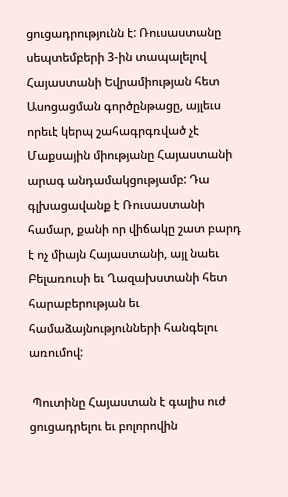ցուցադրությունն է: Ռուսաստանը սեպտեմբերի 3-ին տապալելով Հայաստանի Եվրամիության հետ Ասոցացման գործընթացը, այլեւս որեւէ կերպ շահագրգռված չէ Մաքսային միությանը Հայաստանի արագ անդամակցությամբ: Դա գլխացավանք է Ռուսաստանի համար, քանի որ վիճակը շատ բարդ է ոչ միայն Հայաստանի, այլ նաեւ Բելառուսի եւ Ղազախստանի հետ հարաբերության եւ համաձայնությունների հանգելու առումով:

 Պուտինը Հայաստան է գալիս ուժ ցուցադրելու եւ բոլորովին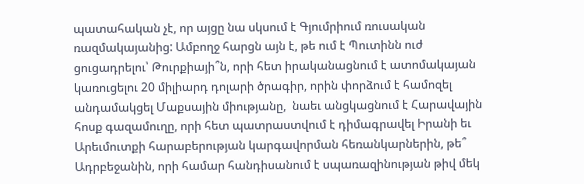պատահական չէ, որ այցը նա սկսում է Գյումրիում ռուսական ռազմակայանից: Ամբողջ հարցն այն է, թե ում է Պուտինն ուժ ցուցադրելու՝ Թուրքիայի՞ն, որի հետ իրականացնում է ատոմակայան կառուցելու 20 միլիարդ դոլարի ծրագիր, որին փորձում է համոզել անդամակցել Մաքսային միությանը,  նաեւ անցկացնում է Հարավային հոսք գազամուղը, որի հետ պատրաստվում է դիմագրավել Իրանի եւ Արեւմուտքի հարաբերության կարգավորման հեռանկարներին, թե՞ Ադրբեջանին, որի համար հանդիսանում է սպառազինության թիվ մեկ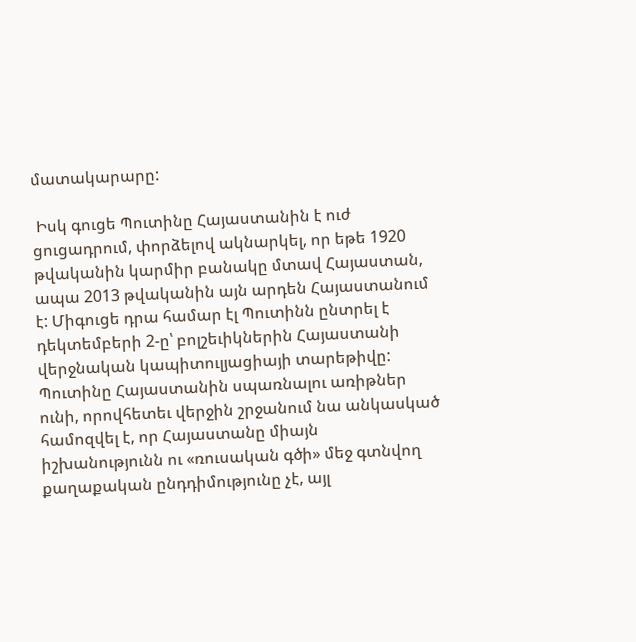մատակարարը:

 Իսկ գուցե Պուտինը Հայաստանին է ուժ ցուցադրում, փորձելով ակնարկել, որ եթե 1920 թվականին կարմիր բանակը մտավ Հայաստան, ապա 2013 թվականին այն արդեն Հայաստանում է: Միգուցե դրա համար էլ Պուտինն ընտրել է դեկտեմբերի 2-ը՝ բոլշեւիկներին Հայաստանի վերջնական կապիտուլյացիայի տարեթիվը: Պուտինը Հայաստանին սպառնալու առիթներ ունի, որովհետեւ վերջին շրջանում նա անկասկած համոզվել է, որ Հայաստանը միայն իշխանությունն ու «ռուսական գծի» մեջ գտնվող քաղաքական ընդդիմությունը չէ, այլ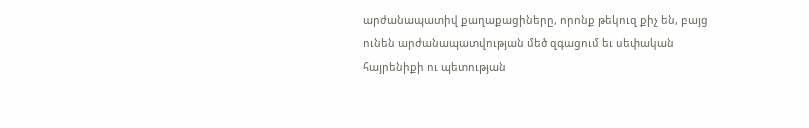արժանապատիվ քաղաքացիները, որոնք թեկուզ քիչ են, բայց ունեն արժանապատվության մեծ զգացում եւ սեփական հայրենիքի ու պետության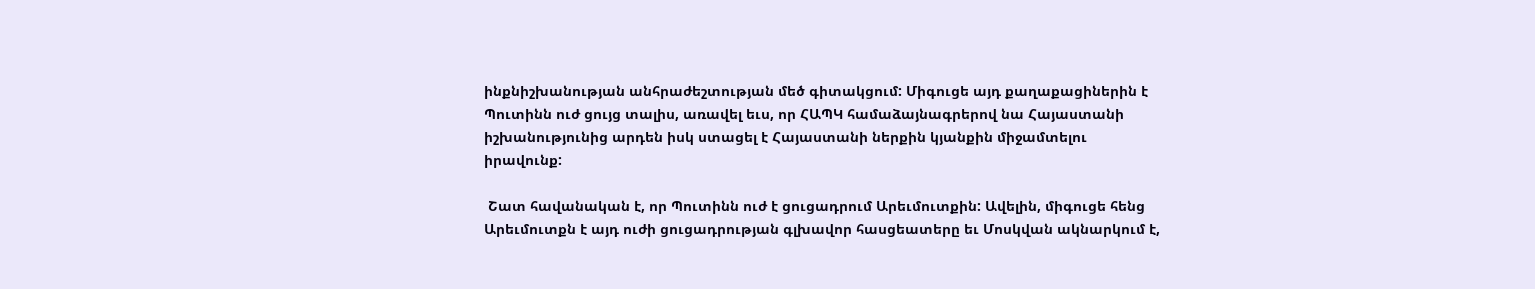ինքնիշխանության անհրաժեշտության մեծ գիտակցում: Միգուցե այդ քաղաքացիներին է Պուտինն ուժ ցույց տալիս, առավել եւս, որ ՀԱՊԿ համաձայնագրերով նա Հայաստանի իշխանությունից արդեն իսկ ստացել է Հայաստանի ներքին կյանքին միջամտելու իրավունք:

 Շատ հավանական է, որ Պուտինն ուժ է ցուցադրում Արեւմուտքին: Ավելին, միգուցե հենց Արեւմուտքն է այդ ուժի ցուցադրության գլխավոր հասցեատերը եւ Մոսկվան ակնարկում է,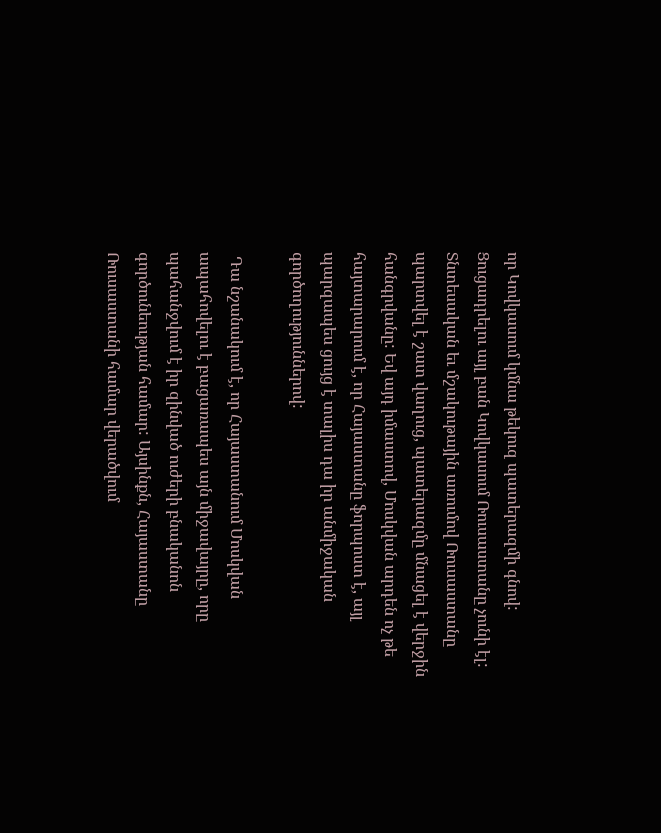որ Կովկասում կմնա թեկուզ պատերազմի գնով: Ցուցադրելու այլ բան Կովկասում Ռուսաստանը չունի էլ: Տնտեսական եւ մշակութային առումով Ռուսաստանը պարտվել է շատ վաղուց, պատերազմը մնացել է վերջին հանգրվանը: Եվ այդ իմաստով, Մոսկվան արդեն ոչ թե հայտարարում է, որ Հայաստանը ֆորպոստ է, այլ պարզապես ցույց է տալիս դա իր անմիջական գործողություններով:

 Դա նշանակում է, որ Հայաստանում Մոսկվան ապահովելու է բացառապես այն միջավայրը, որը պահանջվում է իր զինված ուժերի բնականոն գործունեության համար: Այսինքն, Հայաստանը Ռուսաստանի համար վերածվում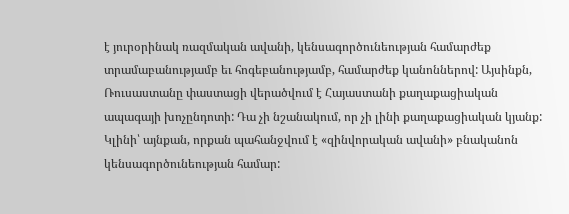է յուրօրինակ ռազմական ավանի, կենսագործունեության համարժեք տրամաբանությամբ եւ հոգեբանությամբ, համարժեք կանոններով: Այսինքն, Ռուսաստանը փաստացի վերածվում է Հայաստանի քաղաքացիական ապագայի խոչընդոտի: Դա չի նշանակում, որ չի լինի քաղաքացիական կյանք: Կլինի՝ այնքան, որքան պահանջվում է «զինվորական ավանի» բնականոն կենսագործունեության համար: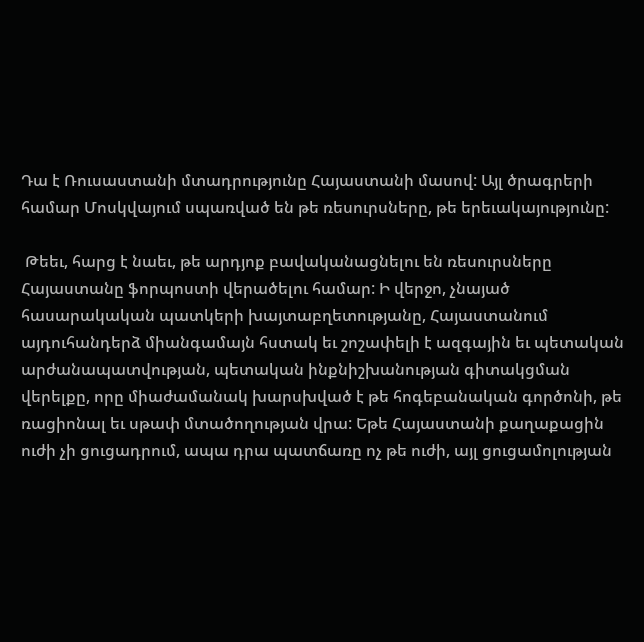Դա է Ռուսաստանի մտադրությունը Հայաստանի մասով: Այլ ծրագրերի համար Մոսկվայում սպառված են թե ռեսուրսները, թե երեւակայությունը:

 Թեեւ, հարց է նաեւ, թե արդյոք բավականացնելու են ռեսուրսները Հայաստանը ֆորպոստի վերածելու համար: Ի վերջո, չնայած հասարակական պատկերի խայտաբղետությանը, Հայաստանում այդուհանդերձ միանգամայն հստակ եւ շոշափելի է ազգային եւ պետական արժանապատվության, պետական ինքնիշխանության գիտակցման վերելքը, որը միաժամանակ խարսխված է թե հոգեբանական գործոնի, թե ռացիոնալ եւ սթափ մտածողության վրա: Եթե Հայաստանի քաղաքացին ուժի չի ցուցադրում, ապա դրա պատճառը ոչ թե ուժի, այլ ցուցամոլության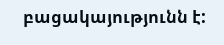բացակայությունն է: